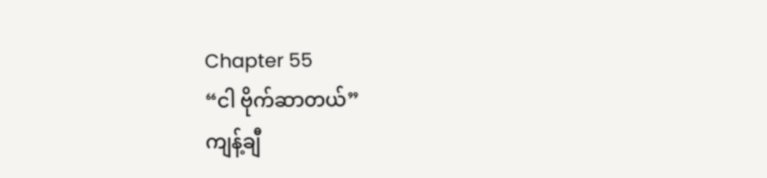Chapter 55
“ငါ ဗိုက်ဆာတယ်”
ကျန့်ချီ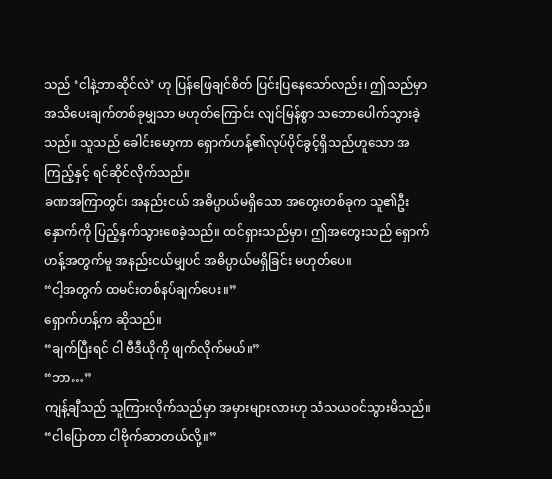သည် ‘ငါနဲ့ဘာဆိုင်လဲ’ ဟု ပြန်ဖြေချင်စိတ် ပြင်းပြနေသော်လည်း၊ ဤသည်မှာ အသိပေးချက်တစ်ခုမျှသာ မဟုတ်ကြောင်း လျင်မြန်စွာ သဘောပေါက်သွားခဲ့သည်။ သူသည် ခေါင်းမော့ကာ ရှောက်ဟန့်၏လုပ်ပိုင်ခွင့်ရှိသည်ဟူသော အကြည့်နှင့် ရင်ဆိုင်လိုက်သည်။
ခဏအကြာတွင်၊ အနည်းငယ် အဓိပ္ပာယ်မရှိသော အတွေးတစ်ခုက သူ၏ဦးနှောက်ကို ပြည့်နှက်သွားစေခဲ့သည်။ ထင်ရှားသည်မှာ၊ ဤအတွေးသည် ရှောက်ဟန့်အတွက်မူ အနည်းငယ်မျှပင် အဓိပ္ပာယ်မရှိခြင်း မဟုတ်ပေ။
“ငါ့အတွက် ထမင်းတစ်နပ်ချက်ပေး။”
ရှောက်ဟန့်က ဆိုသည်။
“ချက်ပြီးရင် ငါ ဗီဒီယိုကို ဖျက်လိုက်မယ်။”
“ဘာ…”
ကျန့်ချီသည် သူကြားလိုက်သည်မှာ အမှားများလားဟု သံသယဝင်သွားမိသည်။
“ငါပြောတာ ငါဗိုက်ဆာတယ်လို့။”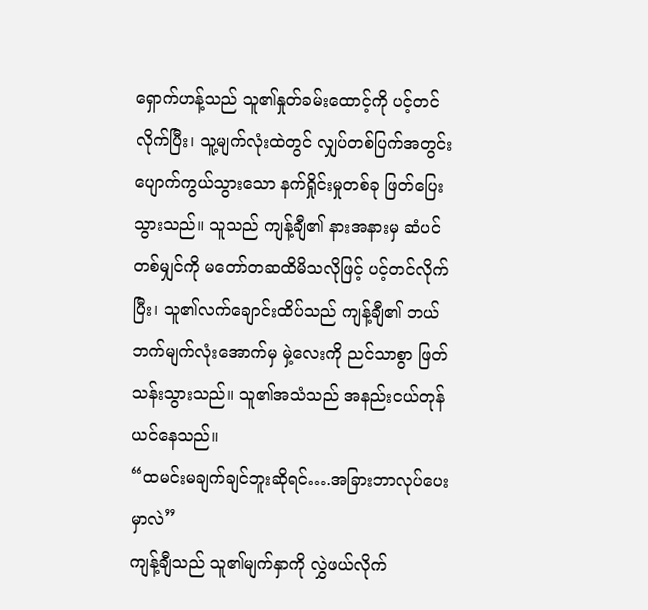ရှောက်ဟန့်သည် သူ၏နှုတ်ခမ်းထောင့်ကို ပင့်တင်လိုက်ပြီး၊ သူ့မျက်လုံးထဲတွင် လျှပ်တစ်ပြက်အတွင်း ပျောက်ကွယ်သွားသော နက်ရှိုင်းမှုတစ်ခု ဖြတ်ပြေးသွားသည်။ သူသည် ကျန့်ချီ၏ နားအနားမှ ဆံပင်တစ်မျှင်ကို မတော်တဆထိမိသလိုဖြင့် ပင့်တင်လိုက်ပြီး၊ သူ၏လက်ချောင်းထိပ်သည် ကျန့်ချီ၏ ဘယ်ဘက်မျက်လုံးအောက်မှ မှဲ့လေးကို ညင်သာစွာ ဖြတ်သန်းသွားသည်။ သူ၏အသံသည် အနည်းငယ်တုန်ယင်နေသည်။
“ထမင်းမချက်ချင်ဘူးဆိုရင်….အခြားဘာလုပ်ပေးမှာလဲ”
ကျန့်ချီသည် သူ၏မျက်နှာကို လွှဲဖယ်လိုက်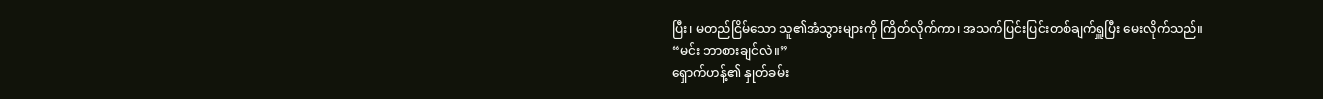ပြီး၊ မတည်ငြိမ်သော သူ၏အံသွားများကို ကြိတ်လိုက်ကာ၊ အသက်ပြင်းပြင်းတစ်ချက်ရှူပြီး မေးလိုက်သည်။
“မင်း ဘာစားချင်လဲ။”
ရှောက်ဟန့်၏ နှုတ်ခမ်း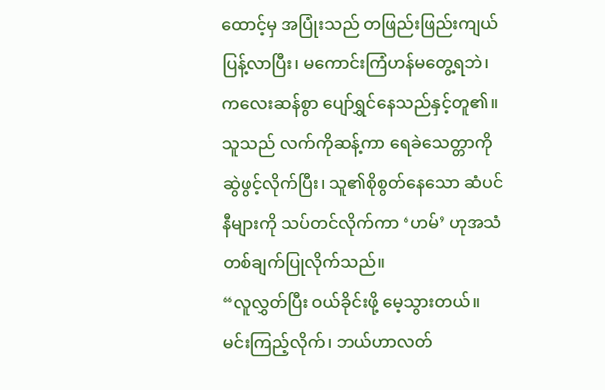ထောင့်မှ အပြုံးသည် တဖြည်းဖြည်းကျယ်ပြန့်လာပြီး၊ မကောင်းကြံဟန်မတွေ့ရဘဲ၊ ကလေးဆန်စွာ ပျော်ရွှင်နေသည်နှင့်တူ၏။ သူသည် လက်ကိုဆန့်ကာ ရေခဲသေတ္တာကို ဆွဲဖွင့်လိုက်ပြီး၊ သူ၏စိုစွတ်နေသော ဆံပင်နီများကို သပ်တင်လိုက်ကာ ‘ဟမ်’ ဟုအသံတစ်ချက်ပြုလိုက်သည်။
“လူလွှတ်ပြီး ဝယ်ခိုင်းဖို့ မေ့သွားတယ်။ မင်းကြည့်လိုက်၊ ဘယ်ဟာလတ်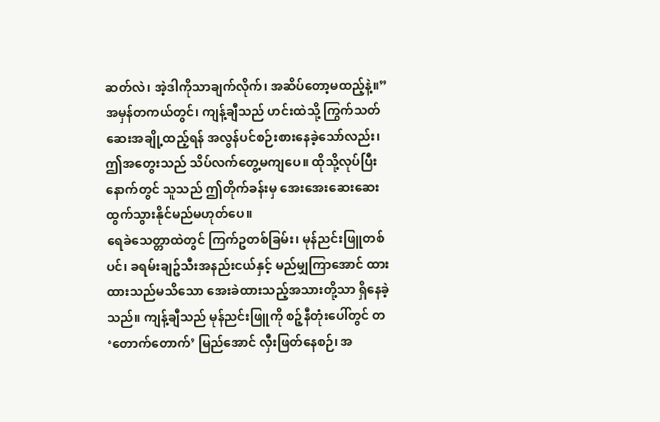ဆတ်လဲ၊ အဲ့ဒါကိုသာချက်လိုက်၊ အဆိပ်တော့မထည့်နဲ့။”
အမှန်တကယ်တွင်၊ ကျန့်ချီသည် ဟင်းထဲသို့ ကြွက်သတ်ဆေးအချို့ထည့်ရန် အလွန်ပင်စဉ်းစားနေခဲ့သော်လည်း၊ ဤအတွေးသည် သိပ်လက်တွေ့မကျပေ။ ထိုသို့လုပ်ပြီးနောက်တွင် သူသည် ဤတိုက်ခန်းမှ အေးအေးဆေးဆေးထွက်သွားနိုင်မည်မဟုတ်ပေ။
ရေခဲသေတ္တာထဲတွင် ကြက်ဥတစ်ခြမ်း၊ မုန်ညင်းဖြူတစ်ပင်၊ ခရမ်းချဥ်သီးအနည်းငယ်နှင့် မည်မျှကြာအောင် ထားထားသည်မသိသော အေးခဲထားသည့်အသားတို့သာ ရှိနေခဲ့သည်။ ကျန့်ချီသည် မုန်ညင်းဖြူကို စဉ့်နီတုံးပေါ်တွင် တ ‘တောက်တောက်’ မြည်အောင် လှီးဖြတ်နေစဉ်၊ အ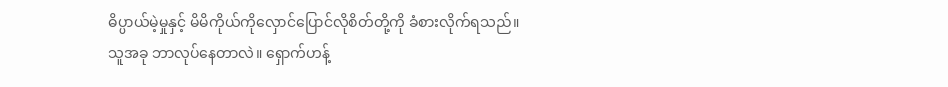ဓိပ္ပာယ်မဲ့မှုနှင့် မိမိကိုယ်ကိုလှောင်ပြောင်လိုစိတ်တို့ကို ခံစားလိုက်ရသည်။
သူအခု ဘာလုပ်နေတာလဲ။ ရှောက်ဟန့်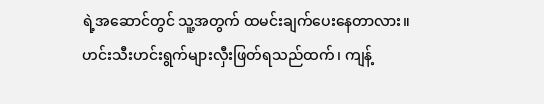ရဲ့အဆောင်တွင် သူ့အတွက် ထမင်းချက်ပေးနေတာလား။
ဟင်းသီးဟင်းရွက်များလှီးဖြတ်ရသည်ထက်၊ ကျန့်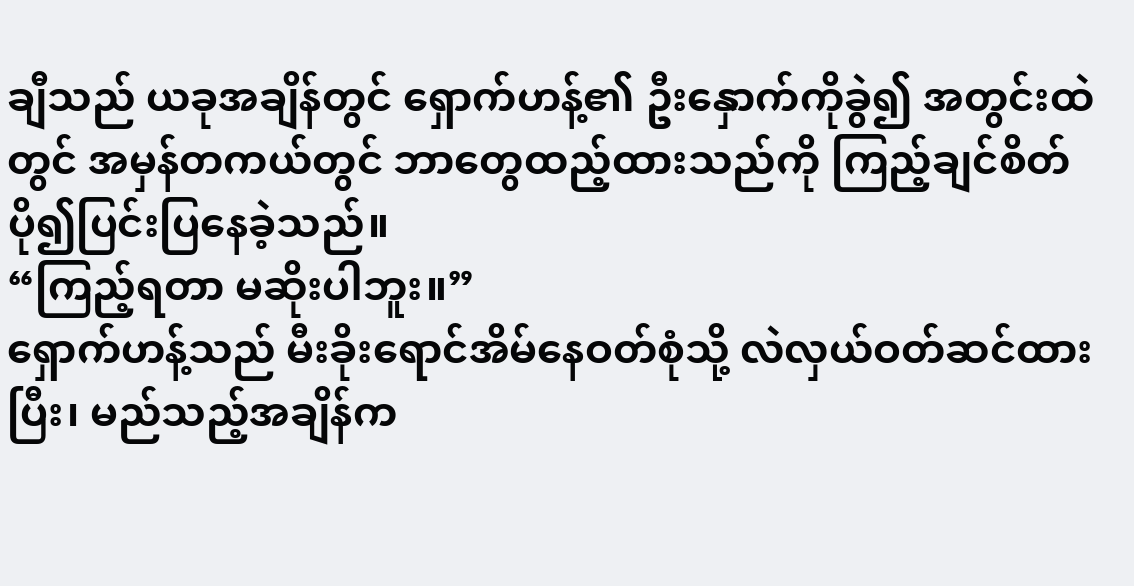ချီသည် ယခုအချိန်တွင် ရှောက်ဟန့်၏ ဦးနှောက်ကိုခွဲ၍ အတွင်းထဲတွင် အမှန်တကယ်တွင် ဘာတွေထည့်ထားသည်ကို ကြည့်ချင်စိတ် ပို၍ပြင်းပြနေခဲ့သည်။
“ကြည့်ရတာ မဆိုးပါဘူး။”
ရှောက်ဟန့်သည် မီးခိုးရောင်အိမ်နေဝတ်စုံသို့ လဲလှယ်ဝတ်ဆင်ထားပြီး၊ မည်သည့်အချိန်က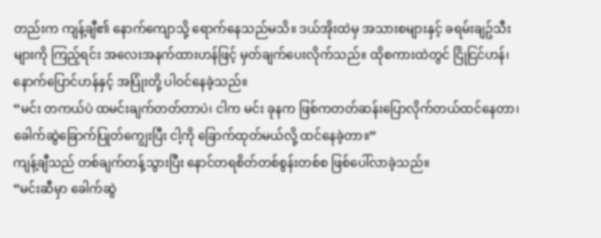တည်းက ကျန့်ချီ၏ နောက်ကျောသို့ ရောက်နေသည်မသိ။ ဒယ်အိုးထဲမှ အသားစများနှင့် ခရမ်းချဥ်သီးများကို ကြည့်ရင်း အလေးအနက်ထားဟန်ဖြင့် မှတ်ချက်ပေးလိုက်သည်။ ထိုစကားထဲတွင် ငြိုငြင်ဟန်၊ နောက်ပြောင်ဟန်နှင့် အပြုံးတို့ ပါဝင်နေခဲ့သည်။
“မင်း တကယ်ပဲ ထမင်းချက်တတ်တာပဲ၊ ငါက မင်း ခုနက ဖြစ်ကတတ်ဆန်းပြောလိုက်တယ်ထင်နေတာ၊ ခေါက်ဆွဲခြောက်ပြုတ်ကျွေးပြီး ငါ့ကို ခြောက်ထုတ်မယ်လို့ ထင်နေခဲ့တာ။”
ကျန့်ချီသည် တစ်ချက်တန့်သွားပြီး နောင်တရစိတ်တစ်စွန်းတစ်စ ဖြစ်ပေါ်လာခဲ့သည်။
“မင်းဆီမှာ ခေါက်ဆွဲ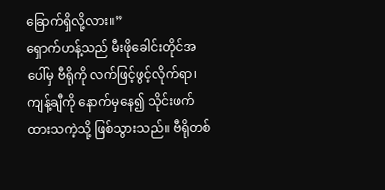ခြောက်ရှိလို့လား။”
ရှောက်ဟန့်သည် မီးဖိုခေါင်းတိုင်အပေါ်မှ ဗီရိုကို လက်ဖြင့်ဖွင့်လိုက်ရာ၊ ကျန့်ချီကို နောက်မှနေ၍ သိုင်းဖက်ထားသကဲ့သို့ ဖြစ်သွားသည်။ ဗီရိုတစ်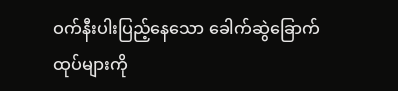ဝက်နီးပါးပြည့်နေသော ခေါက်ဆွဲခြောက်ထုပ်များကို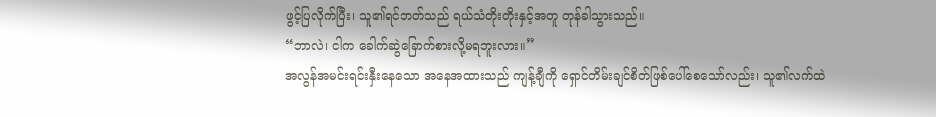ဖွင့်ပြလိုက်ပြီး၊ သူ၏ရင်ဘတ်သည် ရယ်သံတိုးတိုးနှင့်အတူ တုန်ခါသွားသည်။
“ဘာလဲ၊ ငါက ခေါက်ဆွဲခြောက်စားလို့မရဘူးလား။”
အလွန်အမင်းရင်းနှီးနေသော အနေအထားသည် ကျန့်ချီကို ရှောင်တိမ်းချင်စိတ်ဖြစ်ပေါ်စေသော်လည်း၊ သူ၏လက်ထဲ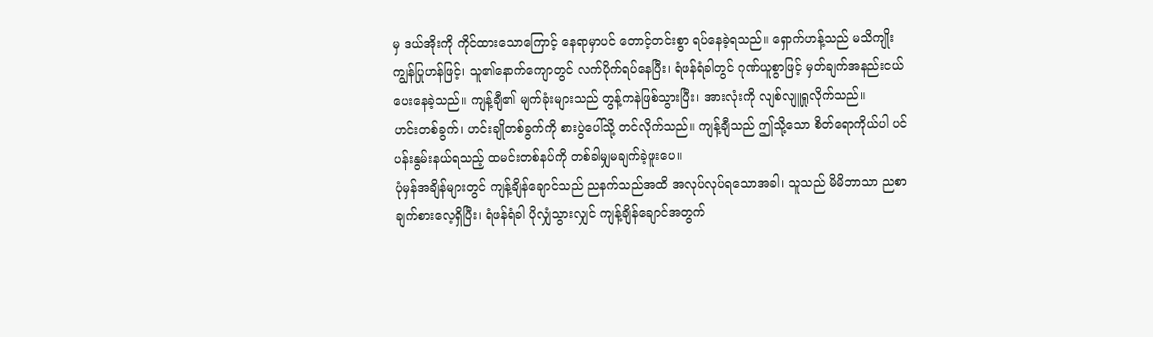မှ ဒယ်အိုးကို ကိုင်ထားသောကြောင့် နေရာမှာပင် တောင့်တင်းစွာ ရပ်နေခဲ့ရသည်။ ရှောက်ဟန့်သည် မသိကျိုးကျွန်ပြုဟန်ဖြင့်၊ သူ၏နောက်ကျောတွင် လက်ပိုက်ရပ်နေပြီး၊ ရံဖန်ရံခါတွင် ဂုဏ်ယူစွာဖြင့် မှတ်ချက်အနည်းငယ်ပေးနေခဲ့သည်။ ကျန့်ချီ၏ မျက်ခုံးများသည် တွန့်ကနဲဖြစ်သွားပြီး၊ အားလုံးကို လျစ်လျူရှုလိုက်သည်။
ဟင်းတစ်ခွက်၊ ဟင်းချိုတစ်ခွက်ကို စားပွဲပေါ်သို့ တင်လိုက်သည်။ ကျန့်ချီသည် ဤသို့သော စိတ်ရောကိုယ်ပါ ပင်ပန်းနွမ်းနယ်ရသည့် ထမင်းတစ်နပ်ကို တစ်ခါမျှမချက်ခဲ့ဖူးပေ။
ပုံမှန်အချိန်များတွင် ကျန့်ချိန်ချောင်သည် ညနက်သည်အထိ အလုပ်လုပ်ရသောအခါ၊ သူသည် မိမိဘာသာ ညစာချက်စားလေ့ရှိပြီး၊ ရံဖန်ရံခါ ပိုလျှံသွားလျှင် ကျန့်ချိန်ချောင်အတွက်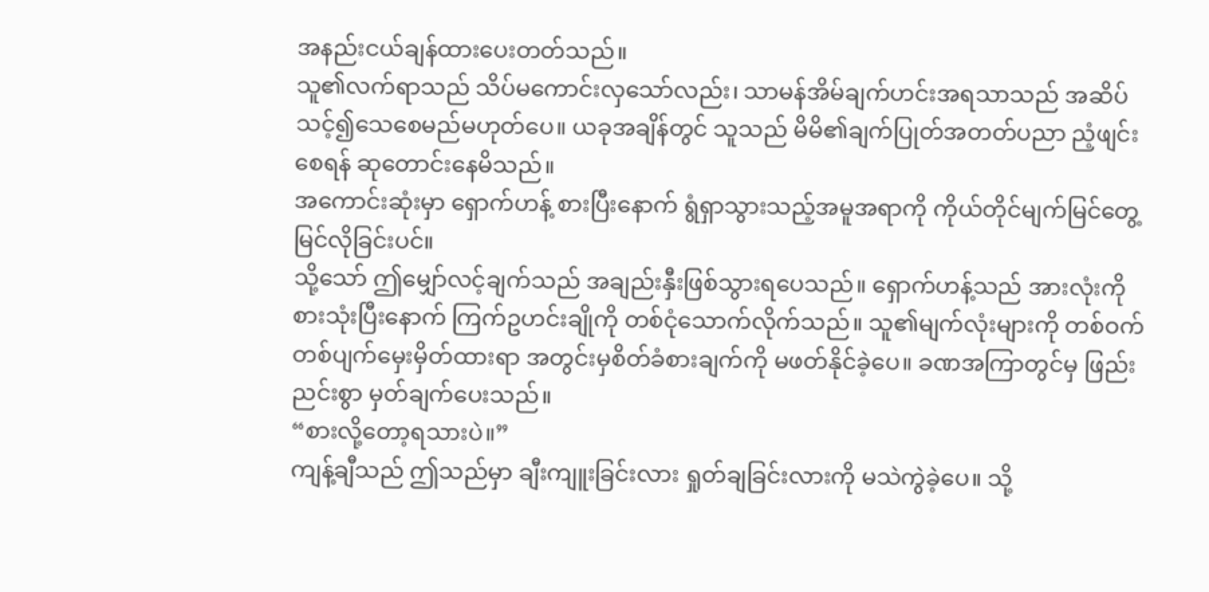အနည်းငယ်ချန်ထားပေးတတ်သည်။
သူ၏လက်ရာသည် သိပ်မကောင်းလှသော်လည်း၊ သာမန်အိမ်ချက်ဟင်းအရသာသည် အဆိပ်သင့်၍သေစေမည်မဟုတ်ပေ။ ယခုအချိန်တွင် သူသည် မိမိ၏ချက်ပြုတ်အတတ်ပညာ ညံ့ဖျင်းစေရန် ဆုတောင်းနေမိသည်။
အကောင်းဆုံးမှာ ရှောက်ဟန့် စားပြီးနောက် ရွံရှာသွားသည့်အမူအရာကို ကိုယ်တိုင်မျက်မြင်တွေ့မြင်လိုခြင်းပင်။
သို့သော် ဤမျှော်လင့်ချက်သည် အချည်းနှီးဖြစ်သွားရပေသည်။ ရှောက်ဟန့်သည် အားလုံးကိုစားသုံးပြီးနောက် ကြက်ဥဟင်းချိုကို တစ်ငုံသောက်လိုက်သည်။ သူ၏မျက်လုံးများကို တစ်ဝက်တစ်ပျက်မှေးမှိတ်ထားရာ အတွင်းမှစိတ်ခံစားချက်ကို မဖတ်နိုင်ခဲ့ပေ။ ခဏအကြာတွင်မှ ဖြည်းညင်းစွာ မှတ်ချက်ပေးသည်။
“စားလို့တော့ရသားပဲ။”
ကျန့်ချီသည် ဤသည်မှာ ချီးကျူးခြင်းလား ရှုတ်ချခြင်းလားကို မသဲကွဲခဲ့ပေ။ သို့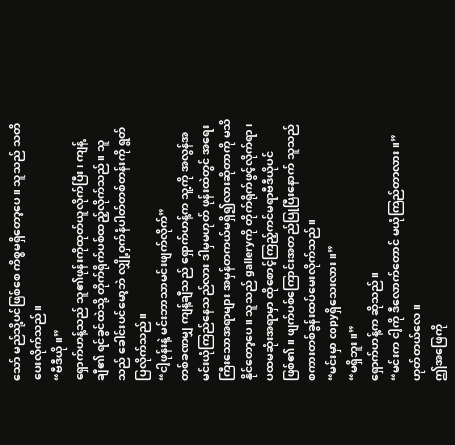သော် မည်သို့ပင်ဖြစ်စေ ကိစ္စမရှိတော့ပေ။ သူသည် သတိပေးလိုက်သည်။
“ဗီဒီယို။”
ရှောက်ဟန့်သည် သူ၏ဖုန်းကိုထုတ်ယူလိုက်ပြီး၊ ကျန့်ချီ၏ ရင်ခွင်ထဲသို့ တိုက်ရိုက်ပစ်ထည့်လိုက်သည်။ သူသည် ခေါင်းပင်မော့ဘဲ လျှို့ဝှက်နံပါတ်တစ်တန်းကို ရွတ်ပြလိုက်သည်။
“ငါ့ဖုန်းနဲ့ မင်းဘာသာမင်းဖျက်လိုက်”
တစ်ခဏမျှ ကျန့်ချီသည် ရှောက်ဟန့်က သူ့ကို အလွန်အမင်းယုံကြည်နေသည်လား ဒါမှမဟုတ် ဖုန်းထဲတွင် အရေးကြီးသောအရာများ အမှန်တကယ်မရှိ၍လားဆိုတာကို မသိနိုင်တော့ပေ။ သူသည် galleryကို တိုက်ရိုက်ဖွင့်လိုက်ရာ၊ ပထမဆုံးအရာမှာ ထိုစောင့်ကြည့်ကင်မရာဗီဒီယိုပင် ဖြစ်၏။ ဖျက်ပစ်ကြောင်းအတည်ပြုပြီးနောက် သူသည် စကားတစ်ခွန်းထပ်မေးလိုက်သည်။
“မင်းမှာ copyရှိသေးလား။”
“မရှိဘူး။”
ရှောက်ဟန့်က ဆိုသည်။
“မင်းက ငါ့ကို ဒီလောက်တောင် မယုံကြည်တာလား။”
ဟုတ်တယ်လေ။
ဤအဖြေကို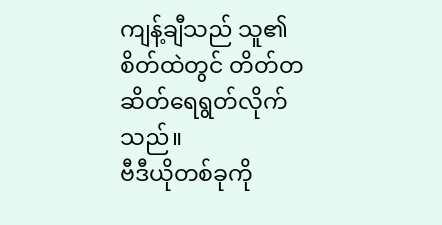ကျန့်ချီသည် သူ၏စိတ်ထဲတွင် တိတ်တဆိတ်ရေရွတ်လိုက်သည်။
ဗီဒီယိုတစ်ခုကို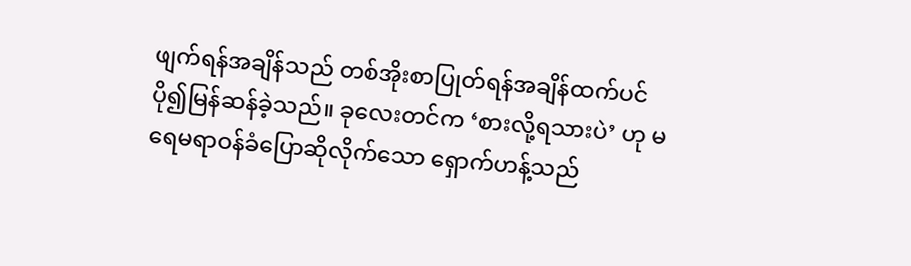ဖျက်ရန်အချိန်သည် တစ်အိုးစာပြုတ်ရန်အချိန်ထက်ပင် ပို၍မြန်ဆန်ခဲ့သည်။ ခုလေးတင်က ‘စားလို့ရသားပဲ’ ဟု မရေမရာဝန်ခံပြောဆိုလိုက်သော ရှောက်ဟန့်သည်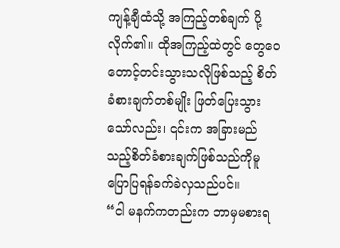ကျန့်ချီထံသို့ အကြည့်တစ်ချက် ပို့လိုက်၏။ ထိုအကြည့်ထဲတွင် တွေဝေတောင့်တင်းသွားသလိုဖြစ်သည့် စိတ်ခံစားချက်တစ်မျိုး ဖြတ်ပြေးသွားသော်လည်း၊ ၎င်းက အခြားမည်သည့်စိတ်ခံစားချက်ဖြစ်သည်ကိုမူ ပြောပြရန်ခက်ခဲလှသည်ပင်။
“ငါ မနက်ကတည်းက ဘာမှမစားရ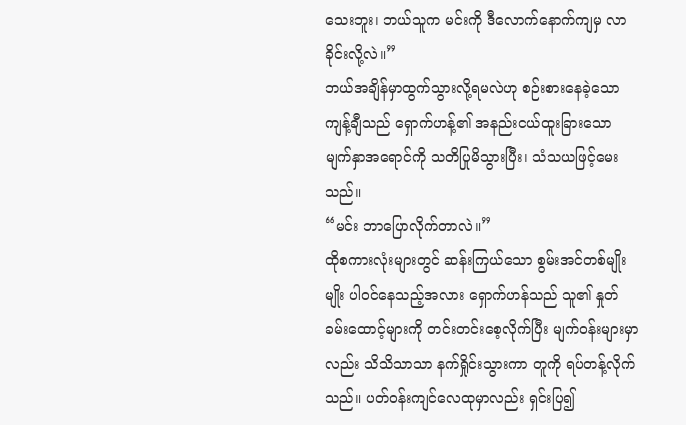သေးဘူး၊ ဘယ်သူက မင်းကို ဒီလောက်နောက်ကျမှ လာခိုင်းလို့လဲ။”
ဘယ်အချိန်မှာထွက်သွားလို့ရမလဲဟု စဉ်းစားနေခဲ့သော ကျန့်ချီသည် ရှောက်ဟန့်၏ အနည်းငယ်ထူးခြားသော မျက်နှာအရောင်ကို သတိပြုမိသွားပြီး၊ သံသယဖြင့်မေးသည်။
“မင်း ဘာပြောလိုက်တာလဲ။”
ထိုစကားလုံးများတွင် ဆန်းကြယ်သော စွမ်းအင်တစ်မျိုးမျိုး ပါဝင်နေသည့်အလား ရှောက်ဟန်သည် သူ၏ နှုတ်ခမ်းထောင့်များကို တင်းတင်းစေ့လိုက်ပြီး မျက်ဝန်းများမှာလည်း သိသိသာသာ နက်ရှိုင်းသွားကာ တူကို ရပ်တန့်လိုက်သည်။ ပတ်ဝန်းကျင်လေထုမှာလည်း ရှင်းပြ၍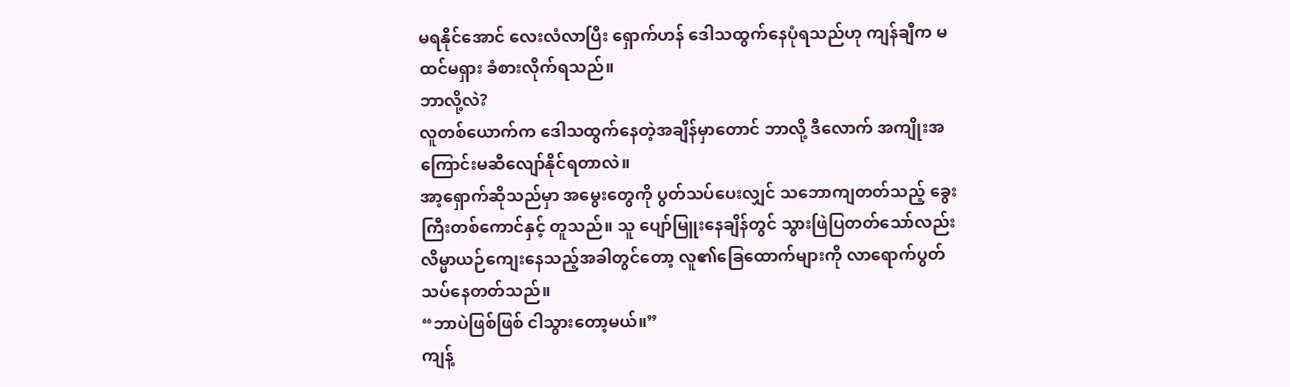မရနိုင်အောင် လေးလံလာပြီး ရှောက်ဟန် ဒေါသထွက်နေပုံရသည်ဟု ကျန်ချီက မထင်မရှား ခံစားလိုက်ရသည်။
ဘာလို့လဲ?
လူတစ်ယောက်က ဒေါသထွက်နေတဲ့အချိန်မှာတောင် ဘာလို့ ဒီလောက် အကျိုးအကြောင်းမဆီလျော်နိုင်ရတာလဲ။
အာ့ရှောက်ဆိုသည်မှာ အမွေးတွေကို ပွတ်သပ်ပေးလျှင် သဘောကျတတ်သည့် ခွေးကြီးတစ်ကောင်နှင့် တူသည်။ သူ ပျော်မြူးနေချိန်တွင် သွားဖြဲပြတတ်သော်လည်း လိမ္မာယဉ်ကျေးနေသည့်အခါတွင်တော့ လူ၏ခြေထောက်များကို လာရောက်ပွတ်သပ်နေတတ်သည်။
“ဘာပဲဖြစ်ဖြစ် ငါသွားတော့မယ်။”
ကျန့်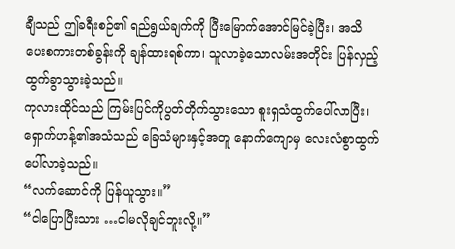ချီသည် ဤခရီးစဉ်၏ ရည်ရွယ်ချက်ကို ပြီးမြောက်အောင်မြင်ခဲ့ပြီး၊ အသိပေးစကားတစ်ခွန်းကို ချန်ထားရစ်ကာ၊ သူလာခဲ့သောလမ်းအတိုင်း ပြန်လှည့်ထွက်ခွာသွားခဲ့သည်။
ကုလားထိုင်သည် ကြမ်းပြင်ကိုပွတ်တိုက်သွားသော စူးရှသံထွက်ပေါ်လာပြီး၊ ရှောက်ဟန့်၏အသံသည် ခြေသံများနှင့်အတူ နောက်ကျောမှ လေးလံစွာထွက်ပေါ်လာခဲ့သည်။
“လက်ဆောင်ကို ပြန်ယူသွား။”
“ငါပြောပြီးသား …ငါမလိုချင်ဘူးလို့။”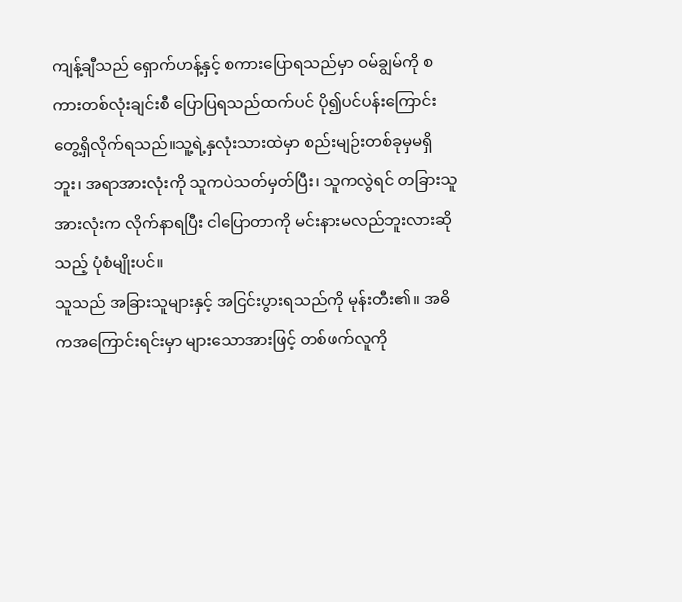ကျန့်ချီသည် ရှောက်ဟန့်နှင့် စကားပြောရသည်မှာ ဝမ်ချွမ်ကို စကားတစ်လုံးချင်းစီ ပြောပြရသည်ထက်ပင် ပို၍ပင်ပန်းကြောင်း တွေ့ရှိလိုက်ရသည်။သူ့ရဲ့နှလုံးသားထဲမှာ စည်းမျဉ်းတစ်ခုမှမရှိဘူး၊ အရာအားလုံးကို သူကပဲသတ်မှတ်ပြီး၊ သူကလွဲရင် တခြားသူအားလုံးက လိုက်နာရပြီး ငါပြောတာကို မင်းနားမလည်ဘူးလားဆိုသည့် ပုံစံမျိုးပင်။
သူသည် အခြားသူများနှင့် အငြင်းပွားရသည်ကို မုန်းတီး၏။ အဓိကအကြောင်းရင်းမှာ များသောအားဖြင့် တစ်ဖက်လူကို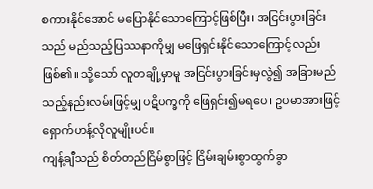စကားနိုင်အောင် မပြောနိုင်သောကြောင့်ဖြစ်ပြီး၊ အငြင်းပွားခြင်းသည် မည်သည့်ပြဿနာကိုမျှ မဖြေရှင်းနိုင်သောကြောင့်လည်း ဖြစ်၏။ သို့သော် လူတချို့မှာမူ အငြင်းပွားခြင်းမှလွဲ၍ အခြားမည်သည့်နည်းလမ်းဖြင့်မျှ ပဋိပက္ခကို ဖြေရှင်း၍မရပေ၊ ဥပမာအားဖြင့် ရှောက်ဟန့်လိုလူမျိုးပင်။
ကျန့်ချီသည် စိတ်တည်ငြိမ်စွာဖြင့် ငြိမ်းချမ်းစွာထွက်ခွာ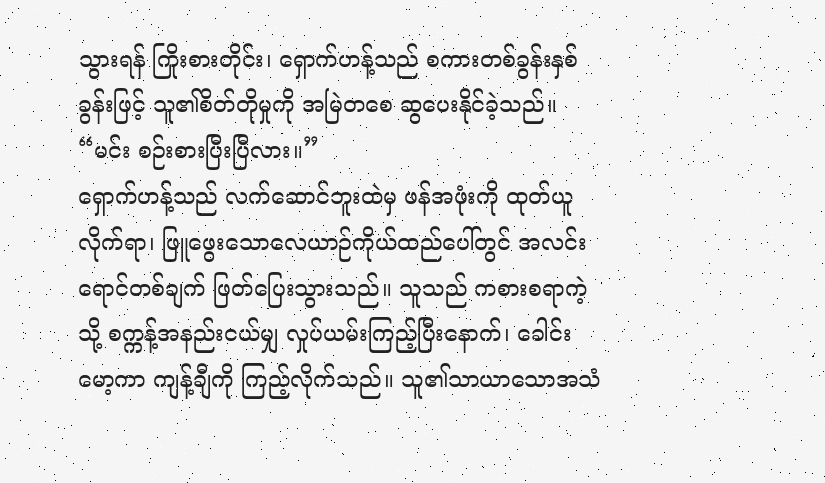သွားရန် ကြိုးစားတိုင်း၊ ရှောက်ဟန့်သည် စကားတစ်ခွန်းနှစ်ခွန်းဖြင့် သူ၏စိတ်တိုမှုကို အမြဲတစေ ဆွပေးနိုင်ခဲ့သည်။
“မင်း စဉ်းစားပြီးပြီလား။”
ရှောက်ဟန့်သည် လက်ဆောင်ဘူးထဲမှ ဖန်အဖုံးကို ထုတ်ယူလိုက်ရာ၊ ဖြူဖွေးသောလေယာဉ်ကိုယ်ထည်ပေါ်တွင် အလင်းရောင်တစ်ချက် ဖြတ်ပြေးသွားသည်။ သူသည် ကစားစရာကဲ့သို့ စက္ကန့်အနည်းငယ်မျှ လှုပ်ယမ်းကြည့်ပြီးနောက်၊ ခေါင်းမော့ကာ ကျန့်ချီကို ကြည့်လိုက်သည်။ သူ၏သာယာသောအသံ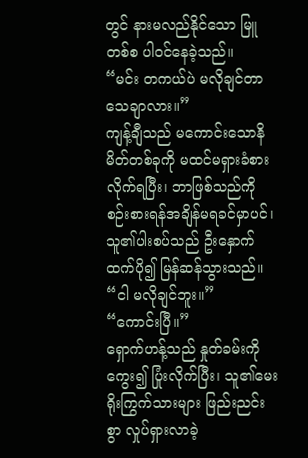တွင် နားမလည်နိုင်သော မြူတစ်စ ပါဝင်နေခဲ့သည်။
“မင်း တကယ်ပဲ မလိုချင်တာ သေချာလား။”
ကျန့်ချီသည် မကောင်းသောနိမိတ်တစ်ခုကို မထင်မရှားခံစားလိုက်ရပြီး၊ ဘာဖြစ်သည်ကို စဉ်းစားရန်အချိန်မရခင်မှာပင်၊ သူ၏ပါးစပ်သည် ဦးနှောက်ထက်ပို၍ မြန်ဆန်သွားသည်။
“ငါ မလိုချင်ဘူး။”
“ကောင်းပြီ။”
ရှောက်ဟန့်သည် နှုတ်ခမ်းကိုကွေး၍ ပြုံးလိုက်ပြီး၊ သူ၏မေးရိုးကြွက်သားများ ဖြည်းညင်းစွာ လှုပ်ရှားလာခဲ့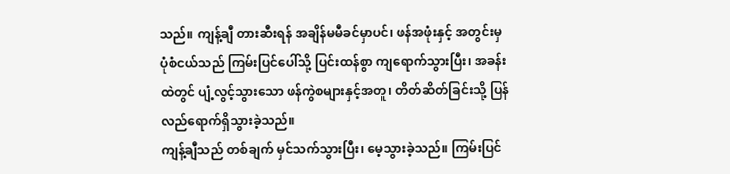သည်။ ကျန့်ချီ တားဆီးရန် အချိန်မမီခင်မှာပင်၊ ဖန်အဖုံးနှင့် အတွင်းမှပုံစံငယ်သည် ကြမ်းပြင်ပေါ်သို့ ပြင်းထန်စွာ ကျရောက်သွားပြီး၊ အခန်းထဲတွင် ပျံ့လွင့်သွားသော ဖန်ကွဲစများနှင့်အတူ၊ တိတ်ဆိတ်ခြင်းသို့ ပြန်လည်ရောက်ရှိသွားခဲ့သည်။
ကျန့်ချီသည် တစ်ချက် မှင်သက်သွားပြီး၊ မေ့သွားခဲ့သည်။ ကြမ်းပြင်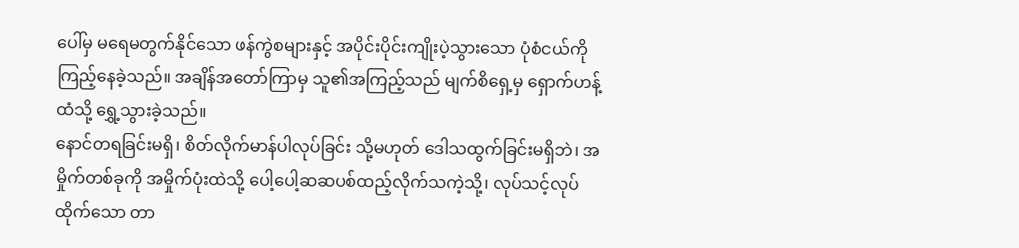ပေါ်မှ မရေမတွက်နိုင်သော ဖန်ကွဲစများနှင့် အပိုင်းပိုင်းကျိုးပဲ့သွားသော ပုံစံငယ်ကို ကြည့်နေခဲ့သည်။ အချိန်အတော်ကြာမှ သူ၏အကြည့်သည် မျက်စိရှေ့မှ ရှောက်ဟန့်ထံသို့ ရွှေ့သွားခဲ့သည်။
နောင်တရခြင်းမရှိ၊ စိတ်လိုက်မာန်ပါလုပ်ခြင်း သို့မဟုတ် ဒေါသထွက်ခြင်းမရှိဘဲ၊ အမှိုက်တစ်ခုကို အမှိုက်ပုံးထဲသို့ ပေါ့ပေါ့ဆဆပစ်ထည့်လိုက်သကဲ့သို့၊ လုပ်သင့်လုပ်ထိုက်သော တာ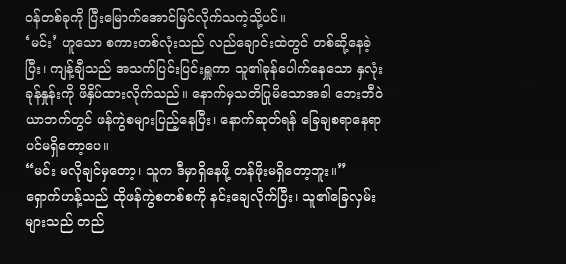ဝန်တစ်ခုကို ပြီးမြောက်အောင်မြင်လိုက်သကဲ့သို့ပင်။
‘မင်း’ ဟူသော စကားတစ်လုံးသည် လည်ချောင်းထဲတွင် တစ်ဆို့နေခဲ့ပြီး၊ ကျန့်ချီသည် အသက်ပြင်းပြင်းရှူကာ သူ၏ခုန်ပေါက်နေသော နှလုံးခုန်နှုန်းကို ဖိနှိပ်ထားလိုက်သည်။ နောက်မှသတိပြုမိသောအခါ ဘေးဘီဝဲယာဘက်တွင် ဖန်ကွဲစများပြည့်နေပြီး၊ နောက်ဆုတ်ရန် ခြေချစရာနေရာပင်မရှိတော့ပေ။
“မင်း မလိုချင်မှတော့၊ သူက ဒီမှာရှိနေဖို့ တန်ဖိုးမရှိတော့ဘူး။”
ရှောက်ဟန့်သည် ထိုဖန်ကွဲစတစ်စကို နင်းချေလိုက်ပြီး၊ သူ၏ခြေလှမ်းများသည် တည်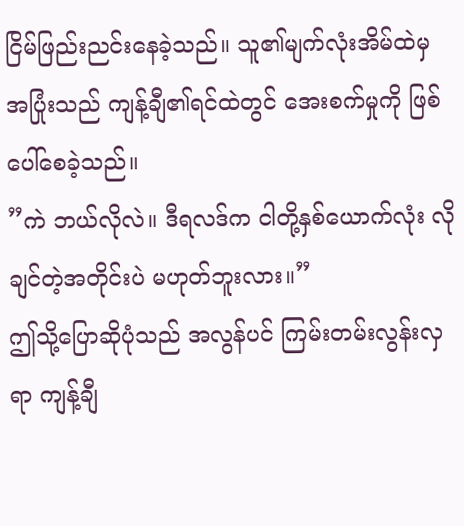ငြိမ်ဖြည်းညင်းနေခဲ့သည်။ သူ၏မျက်လုံးအိမ်ထဲမှ အပြုံးသည် ကျန့်ချီ၏ရင်ထဲတွင် အေးစက်မှုကို ဖြစ်ပေါ်စေခဲ့သည်။
”ကဲ ဘယ်လိုလဲ။ ဒီရလဒ်က ငါတို့နှစ်ယောက်လုံး လိုချင်တဲ့အတိုင်းပဲ မဟုတ်ဘူးလား။”
ဤသို့ပြောဆိုပုံသည် အလွန်ပင် ကြမ်းတမ်းလွန်းလှရာ ကျန့်ချီ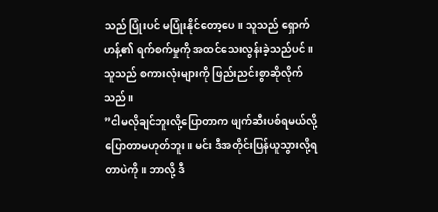သည် ပြုံးပင် မပြုံးနိုင်တော့ပေ။ သူသည် ရှောက်ဟန့်၏ ရက်စက်မှုကို အထင်သေးလွန်းခဲ့သည်ပင်။ သူသည် စကားလုံးများကို ဖြည်းညင်းစွာဆိုလိုက်သည်။
”ငါမလိုချင်ဘူးလို့ပြောတာက ဖျက်ဆီးပစ်ရမယ်လို့ ပြောတာမဟုတ်ဘူး။ မင်း ဒီအတိုင်းပြန်ယူသွားလို့ရတာပဲကို။ ဘာလို့ ဒီ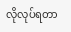လိုလုပ်ရတာ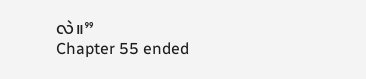လဲ။”
Chapter 55 ended